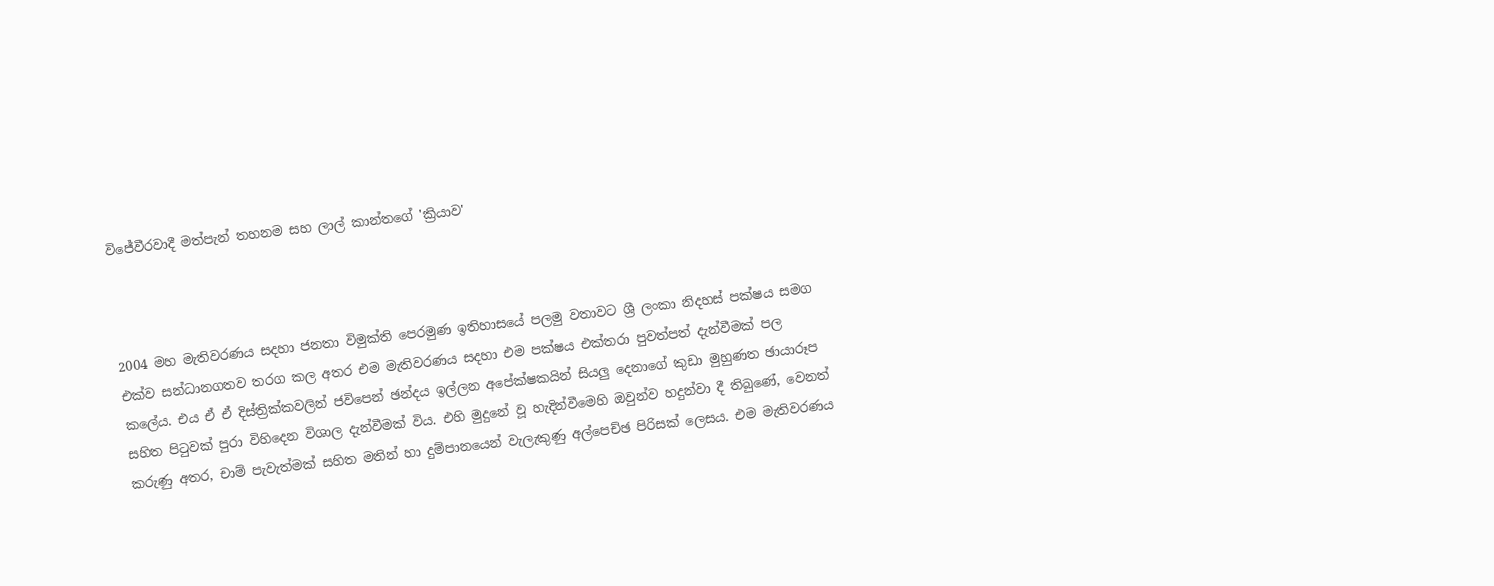විජේවීරවාදී මත්පැන් තහනම සහ ලාල් කාන්තගේ 'ක්‍රියාව'



2004 මහ මැතිවරණය සදහා ජනතා විමුක්ති පෙරමුණ ඉතිහාසයේ පලමු වතාවට ශ්‍රී ලංකා නිදහස් පක්ෂය සමග එක්ව සන්ධානගතව තරග කල අතර එම මැතිවරණය සදහා එම පක්ෂය එක්තරා පුවත්පත් දැන්වීමක් පල කලේය. එය ඒ ඒ දිස්ත්‍රික්කවලින් ජවිපෙන් ඡන්දය ඉල්ලන අපේක්ෂකයින් සියලු දෙනාගේ කුඩා මුහුණත ඡායාරූප සහිත පිටුවක් පුරා විහිදෙන විශාල දැන්වීමක් විය. එහි මුදුනේ වූ හැදින්වීමෙහි ඔවුන්ව හදුන්වා දී තිබුණේ, වෙනත් කරුණු අතර, චාම් පැවැත්මක් සහිත මතින් හා දුම්පානයෙන් වැලැකුණු අල්පෙච්ඡ පිරිසක් ලෙසය. එම මැතිවරණය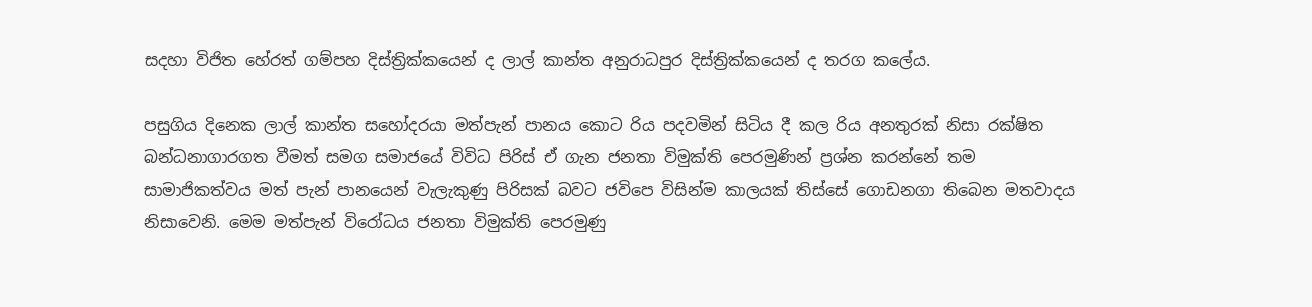සදහා විජිත හේරත් ගම්පහ දිස්ත්‍රික්කයෙන් ද ලාල් කාන්ත අනුරාධපුර දිස්ත්‍රික්කයෙන් ද තරග කලේය.

පසුගිය දිනෙක ලාල් කාන්ත සහෝදරයා මත්පැන් පානය කොට රිය පදවමින් සිටිය දී කල රිය අනතුරක් නිසා රක්ෂිත බන්ධනාගාරගත වීමත් සමග සමාජයේ විවිධ පිරිස් ඒ ගැන ජනතා විමුක්ති පෙරමුණින් ප්‍රශ්න කරන්නේ තම සාමාජිකත්වය මත් පැන් පානයෙන් වැලැකුණු පිරිසක් බවට ජවිපෙ විසින්ම කාලයක් තිස්සේ ගොඩනගා තිබෙන මතවාදය නිසාවෙනි. මෙම මත්පැන් විරෝධය ජනතා විමුක්ති පෙරමුණු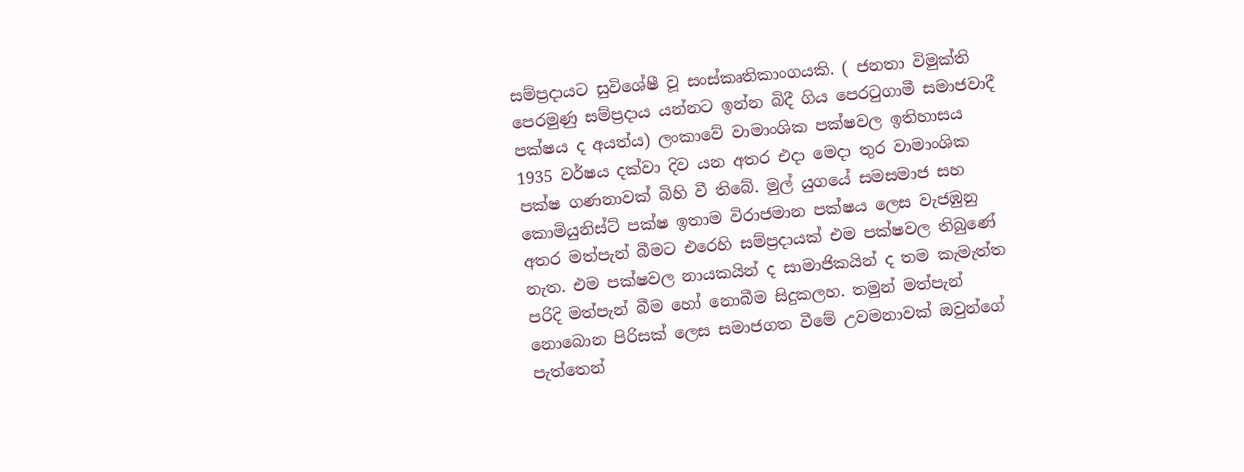සම්ප්‍රදායට සුවිශේෂී වූ සංස්කෘතිකාංගයකි. ( ජනතා විමුක්ති පෙරමුණු සම්ප්‍රදාය යන්නට ඉන්න බිදී ගිය පෙරටුගාමී සමාජවාදී පක්ෂය ද අයත්ය) ලංකාවේ වාමාංශික පක්ෂවල ඉතිහාසය 1935 වර්ෂය දක්වා දිව යන අතර එදා මෙදා තුර වාමාංශික පක්ෂ ගණනාවක් බිහි වී තිබේ. මුල් යුගයේ සමසමාජ සහ කොමියුනිස්ට් පක්ෂ ඉතාම විරාජමාන පක්ෂය ලෙස වැජඹුනු අතර මත්පැන් බීමට එරෙහි සම්ප්‍රදායක් එම පක්ෂවල තිබුණේ නැත. එම පක්ෂවල නායකයින් ද සාමාජිකයින් ද තම කැමැත්ත පරිදි මත්පැන් බීම හෝ නොබීම සිදුකලහ. තමුන් මත්පැන් නොබොන පිරිසක් ලෙස සමාජගත වීමේ උවමනාවක් ඔවුන්ගේ පැත්තෙන්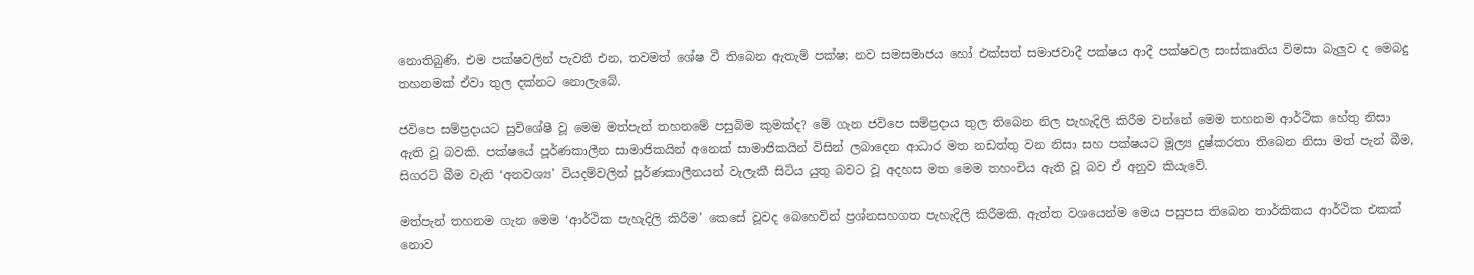නොතිබුණි. එම පක්ෂවලින් පැවතී එන, තවමත් ශේෂ වී තිබෙන ඇතැම් පක්ෂ; නව සමසමාජය හෝ එක්සත් සමාජවාදී පක්ෂය ආදී පක්ෂවල සංස්කෘතිය විමසා බැලුව ද මෙබදු තහනමක් ඒවා තුල දක්නට නොලැබේ.

ජවිපෙ සම්ප්‍රදායට සුවිශේෂී වූ මෙම මත්පැන් තහනමේ පසුබිම කුමක්ද? මේ ගැන ජවිපෙ සම්ප්‍රදාය තුල තිබෙන නිල පැහැදිලි කිරීම වන්නේ මෙම තහනම ආර්ථික හේතු නිසා ඇති වූ බවකි. පක්ෂයේ පූර්ණකාලීන සාමාජිකයින් අනෙක් සාමාජිකයින් විසින් ලබාදෙන ආධාර මත නඩත්තු වන නිසා සහ පක්ෂයට මූල්‍ය දුෂ්කරතා තිබෙන නිසා මත් පැන් බීම, සිගරට් බීම වැනි ‘අනවශ්‍ය’ වියදම්වලින් පූර්ණකාලීනයන් වැලැකී සිටිය යුතු බවට වූ අදහස මත මෙම තහංචිය ඇති වූ බව ඒ අනුව කියැවේ.

මත්පැන් තහනම ගැන මෙම ‘ආර්ථික පැහැදිලි කිරීම’ කෙසේ වූවද බෙහෙවින් ප්‍රශ්නසහගත පැහැදිලි කිරීමකි. ඇත්ත වශයෙන්ම මෙය පසුපස තිබෙන තාර්කිකය ආර්ථික එකක් නොව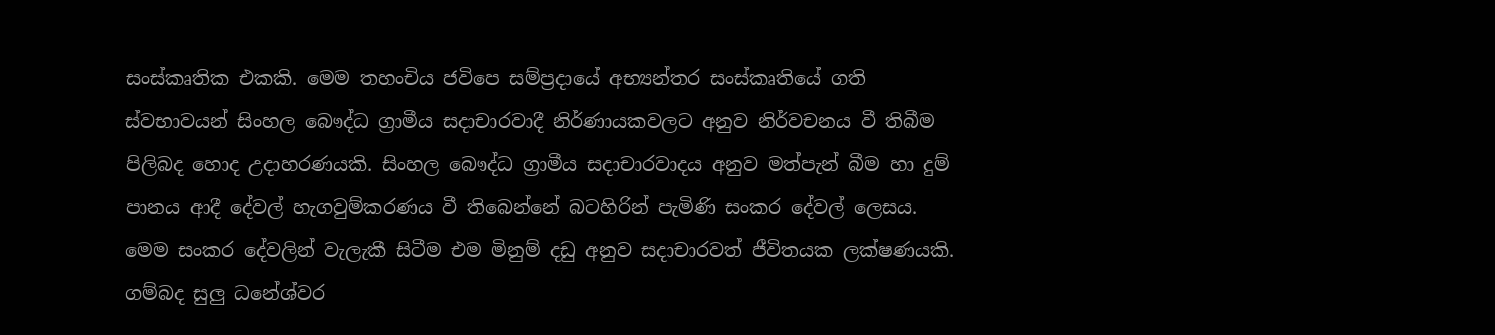සංස්කෘතික එකකි. මෙම තහංචිය ජවිපෙ සම්ප්‍රදායේ අභ්‍යන්තර සංස්කෘතියේ ගති ස්වභාවයන් සිංහල බෞද්ධ ග්‍රාමීය සදාචාරවාදී නිර්ණායකවලට අනුව නිර්වචනය වී තිබීම පිලිබද හොද උදාහරණයකි. සිංහල බෞද්ධ ග්‍රාමීය සදාචාරවාදය අනුව මත්පැන් බීම හා දුම් පානය ආදී දේවල් හැගවුම්කරණය වී තිබෙන්නේ බටහිරින් පැමිණි සංකර දේවල් ලෙසය. මෙම සංකර දේවලින් වැලැකී සිටීම එම මිනුම් දඩු අනුව සදාචාරවත් ජීවිතයක ලක්ෂණයකි. ගම්බද සුලු ධනේශ්වර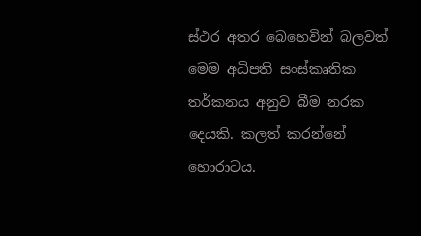ස්ථර අතර බෙහෙවින් බලවත් මෙම අධිපති සංස්කෘතික තර්කනය අනුව බීම නරක දෙයකි. කලත් කරන්නේ හොරාටය.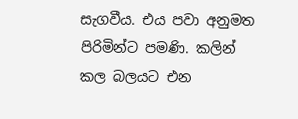සැගවීය. එය පවා අනුමත පිරිමින්ට පමණි. කලින් කල බලයට එන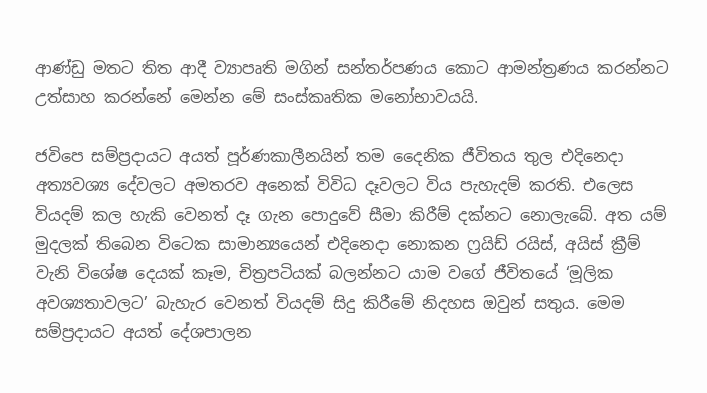ආණ්ඩු මතට තිත ආදී ව්‍යාපෘති මගින් සන්තර්පණය කොට ආමන්ත්‍රණය කරන්නට උත්සාහ කරන්නේ මෙන්න මේ සංස්කෘතික මනෝභාවයයි.

ජවිපෙ සම්ප්‍රදායට අයත් පූර්ණකාලීනයින් තම දෛනික ජීවිතය තුල එදිනෙදා අත්‍යවශ්‍ය දේවලට අමතරව අනෙක් විවිධ දෑවලට විය පැහැදම් කරති. එලෙස වියදම් කල හැකි වෙනත් දෑ ගැන පොදුවේ සීමා කිරීම් දක්නට නොලැබේ. අත යම් මුදලක් තිබෙන විටෙක සාමාන්‍යයෙන් එදිනෙදා නොකන ෆ්‍රයිඩ් රයිස්, අයිස් ක්‍රීම්  වැනි විශේෂ දෙයක් කෑම, චිත්‍රපටියක් බලන්නට යාම වගේ ජීවිතයේ ‘මූලික අවශ්‍යතාවලට’ බැහැර වෙනත් වියදම් සිදු කිරීමේ නිදහස ඔවුන් සතුය. මෙම සම්ප්‍රදායට අයත් දේශපාලන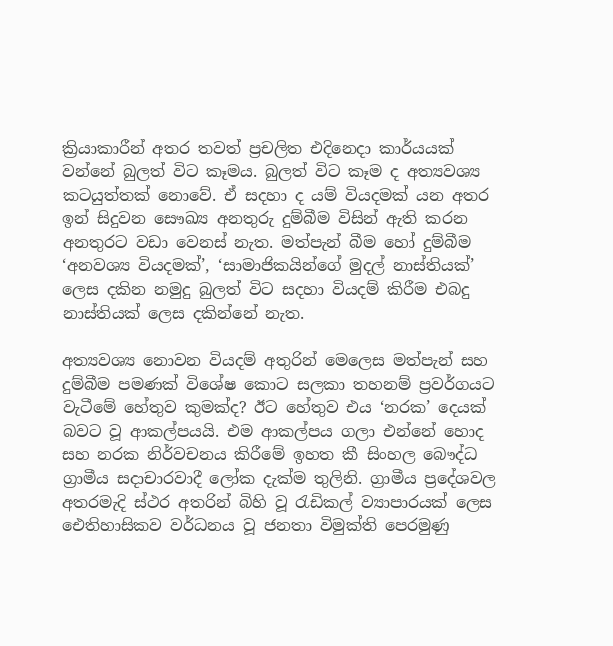ක්‍රියාකාරීන් අතර තවත් ප්‍රචලිත එදිනෙදා කාර්යයක් වන්නේ බුලත් විට කෑමය. බුලත් විට කෑම ද අත්‍යවශ්‍ය කටයුත්තක් නොවේ. ඒ සදහා ද යම් වියදමක් යන අතර ඉන් සිදුවන සෞඛ්‍ය අනතුරු දුම්බීම විසින් ඇති කරන අනතුරට වඩා වෙනස් නැත. මත්පැන් බීම හෝ දුම්බීම ‘අනවශ්‍ය වියදමක්’, ‘සාමාජිකයින්ගේ මුදල් නාස්තියක්’ ලෙස දකින නමුදු බුලත් විට සදහා වියදම් කිරීම එබදු නාස්තියක් ලෙස දකින්නේ නැත.

අත්‍යවශ්‍ය නොවන වියදම් අතුරින් මෙලෙස මත්පැන් සහ දුම්බීම පමණක් විශේෂ කොට සලකා තහනම් ප්‍රවර්ගයට වැටීමේ හේතුව කුමක්ද? ඊට හේතුව එය ‘නරක’ දෙයක් බවට වූ ආකල්පයයි. එම ආකල්පය ගලා එන්නේ හොද සහ නරක නිර්වචනය කිරීමේ ඉහත කී සිංහල බෞද්ධ ග්‍රාමීය සදාචාරවාදී ලෝක දැක්ම තුලිනි. ග්‍රාමීය ප්‍රදේශවල අතරමැදි ස්ථර අතරින් බිහි වූ රැඩිකල් ව්‍යාපාරයක් ලෙස ඓතිහාසිකව වර්ධනය වූ ජනතා විමුක්ති පෙරමුණු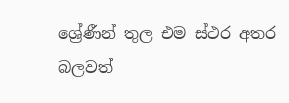ශ්‍රේණීන් තුල එම ස්ථර අතර බලවත්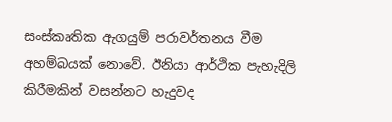සංස්කෘතික ඇගයුම් පරාවර්තනය වීම අහම්බයක් නොවේ. ඊනියා ආර්ථික පැහැදිලි කිරීමකින් වසන්නට හැදුවද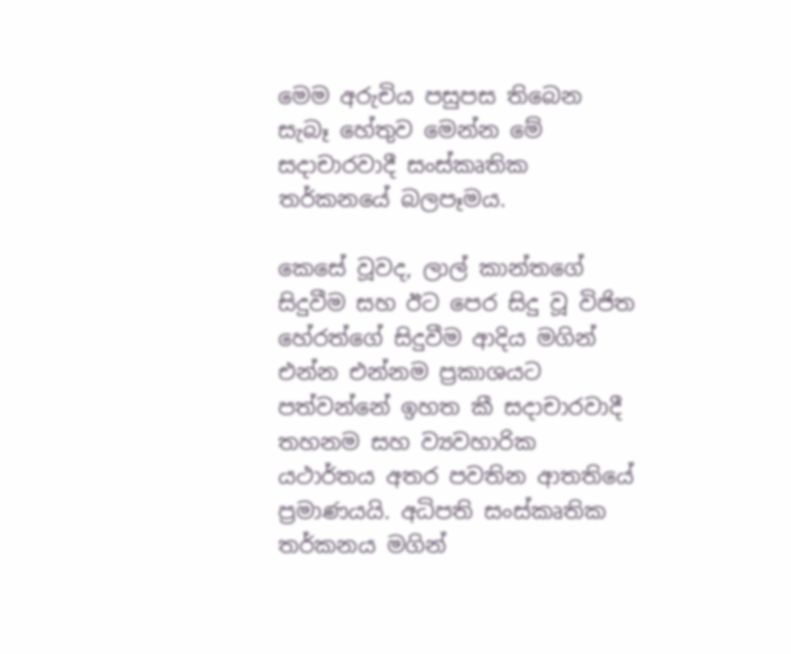මෙම අරුචිය පසුපස තිබෙන සැබෑ හේතුව මෙන්න මේ සදාචාරවාදී සංස්කෘතික තර්කනයේ බලපෑමය.

කෙසේ වූවද, ලාල් කාන්තගේ සිදුවීම සහ ඊට පෙර සිදු වූ විජිත හේරත්ගේ සිදුවීම ආදිය මගින් එන්න එන්නම ප්‍රකාශයට පත්වන්නේ ඉහත කී සදාචාරවාදී තහනම සහ ව්‍යවහාරික යථාර්තය අතර පවතින ආතතියේ ප්‍රමාණයයි. අධිපති සංස්කෘතික තර්කනය මගින්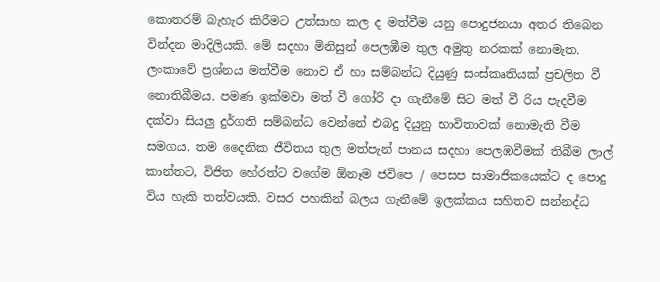කොතරම් බැහැර කිරීමට උත්සාහ කල ද මත්වීම යනු පොදුජනයා අතර තිබෙන වින්දන මාදිලියකි. මේ සදහා මිනිසුන් පෙලඹීම තුල අමුතු නරකක් නොමැත. ලංකාවේ ප්‍රශ්නය මත්වීම නොව ඒ හා සම්බන්ධ දියුණු සංස්කෘතියක් ප්‍රචලිත වී නොතිබීමය. පමණ ඉක්මවා මත් වී ගෝරි දා ගැනීමේ සිට මත් වී රිය පැදවීම දක්වා සියලු දුර්ගති සම්බන්ධ වෙන්නේ එබදු දියුනු භාවිතාවක් නොමැති වීම සමගය. තම දෛනික ජීවිතය තුල මත්පැන් පානය සදහා පෙලඹවීමක් තිබීම ලාල් කාන්තට, විජිත හේරත්ට වගේම ඕනෑම ජවිපෙ / පෙසප සාමාජිකයෙක්ට ද පොදු විය හැකි තත්වයකි. වසර පහකින් බලය ගැනීමේ ඉලක්කය සහිතව සන්නද්ධ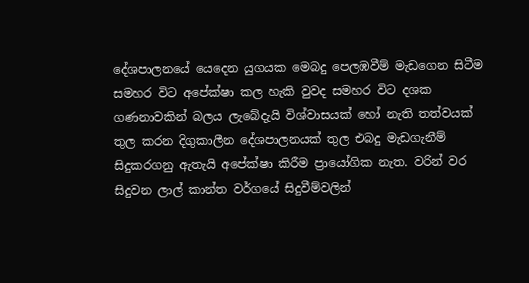දේශපාලනයේ යෙදෙන යුගයක මෙබදු පෙලඹවීම් මැඩගෙන සිටීම සමහර විට අපේක්ෂා කල හැකි වුවද සමහර විට දශක ගණනාවකින් බලය ලැබේදැයි විශ්වාසයක් හෝ නැති තත්වයක් තුල කරන දිගුකාලීන දේශපාලනයක් තුල එබදු මැඩගැනීම් සිදුකරගනු ඇතැයි අපේක්ෂා කිරීම ප්‍රායෝගික නැත. වරින් වර සිදුවන ලාල් කාන්ත වර්ගයේ සිදුවීම්වලින්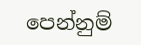පෙන්නුම්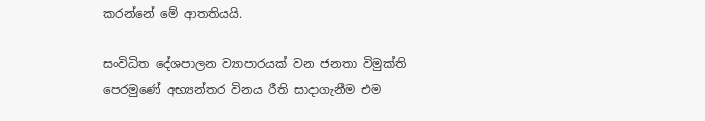කරන්නේ මේ ආතතියයි.

සංවිධිත දේශපාලන ව්‍යාපාරයක් වන ජනතා විමුක්ති පෙරමුණේ අභ්‍යන්තර විනය රීති සාදාගැනීම එම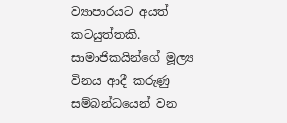ව්‍යාපාරයට අයත් කටයුත්තකි. සාමාජිකයින්ගේ මූල්‍ය විනය ආදී කරුණු සම්බන්ධයෙන් වන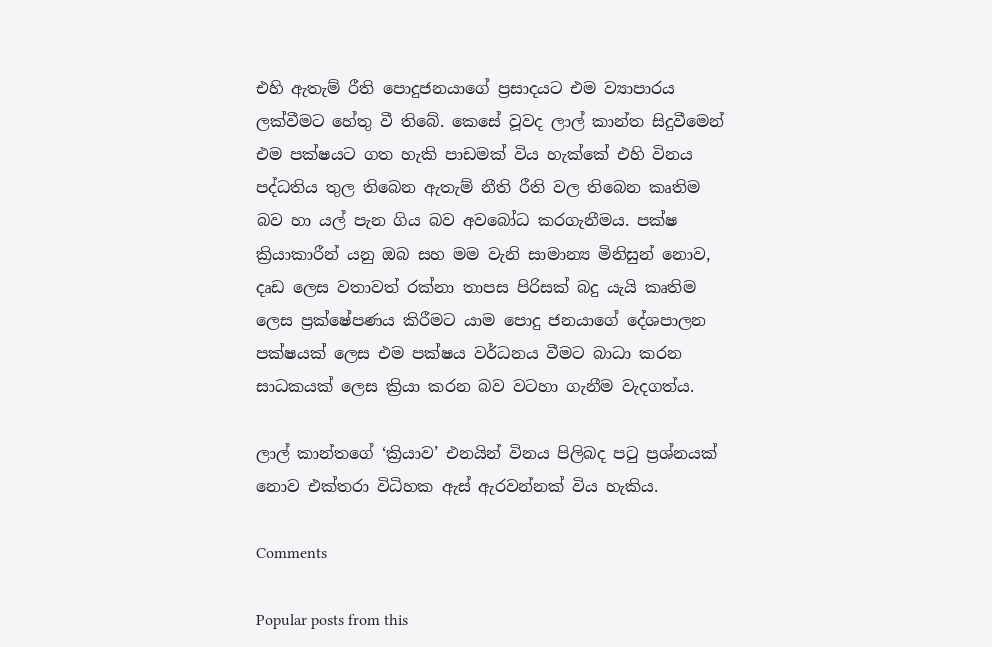එහි ඇතැම් රීති පොදුජනයාගේ ප්‍රසාදයට එම ව්‍යාපාරය ලක්වීමට හේතු වී තිබේ. කෙසේ වූවද ලාල් කාන්ත සිදුවීමෙන් එම පක්ෂයට ගත හැකි පාඩමක් විය හැක්කේ එහි විනය පද්ධතිය තුල තිබෙන ඇතැම් නීති රීති වල තිබෙන කෘතිම බව හා යල් පැන ගිය බව අවබෝධ කරගැනීමය. පක්ෂ ක්‍රියාකාරීන් යනු ඔබ සහ මම වැනි සාමාන්‍ය මිනිසුන් නොව, දෘඩ ලෙස වතාවත් රක්නා තාපස පිරිසක් බදු යැයි කෘතිම ලෙස ප්‍රක්ෂේපණය කිරීමට යාම පොදු ජනයාගේ දේශපාලන පක්ෂයක් ලෙස එම පක්ෂය වර්ධනය වීමට බාධා කරන සාධකයක් ලෙස‍ ක්‍රියා කරන බව වටහා ගැනීම වැදගත්ය.

ලාල් කාන්තගේ ‘ක්‍රියාව’ එනයින් විනය පිලිබද පටු ප්‍රශ්නයක් නොව එක්තරා විධිහක ඇස් ඇරවන්නක් විය හැකිය.

Comments

Popular posts from this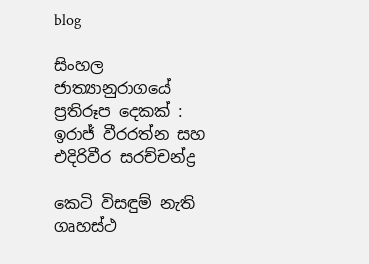blog

සිංහල ජාත්‍යානුරාගයේ ප්‍රතිරූප දෙකක් : ඉරාජ් වීරරත්න සහ එදිරිවීර සරච්චන්ද්‍ර

කෙටි විසඳුම් නැති ගෘහස්ථ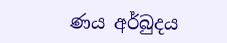ණය අර්බුදය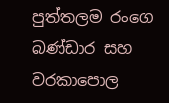පුත්තලම රංගෙ බණ්ඩාර සහ වරකාපොල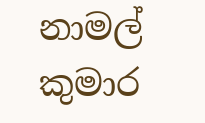නාමල් කුමාර